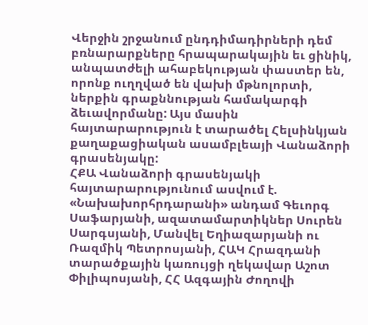Վերջին շրջանում ընդդիմադիրների դեմ բռնարարքները հրապարակային եւ ցինիկ, անպատժելի ահաբեկության փաստեր են, որոնք ուղղված են վախի մթնոլորտի, ներքին գրաքննության համակարգի ձեւավորմանը: Այս մասին հայտարարություն է տարածել Հելսինկյան քաղաքացիական ասամբլեայի Վանաձորի գրասենյակը:
ՀՔԱ Վանաձորի գրասենյակի հայտարարությունում ասվում է.
«Նախախորհրդարանի» անդամ Գեւորգ Սաֆարյանի, ազատամարտիկներ Սուրեն Սարգսյանի, Մանվել Եղիազարյանի ու Ռազմիկ Պետրոսյանի, ՀԱԿ Հրազդանի տարածքային կառույցի ղեկավար Աշոտ Փիլիպոսյանի, ՀՀ Ազգային Ժողովի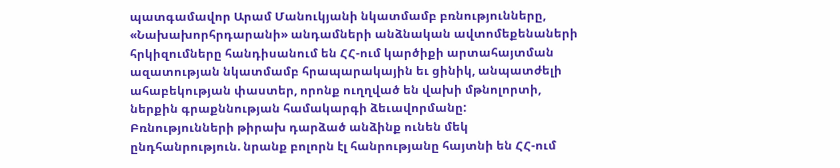պատգամավոր Արամ Մանուկյանի նկատմամբ բռնությունները, «Նախախորհրդարանի» անդամների անձնական ավտոմեքենաների հրկիզումները հանդիսանում են ՀՀ-ում կարծիքի արտահայտման ազատության նկատմամբ հրապարակային եւ ցինիկ, անպատժելի ահաբեկության փաստեր, որոնք ուղղված են վախի մթնոլորտի, ներքին գրաքննության համակարգի ձեւավորմանը:
Բռնությունների թիրախ դարձած անձինք ունեն մեկ ընդհանրություն. նրանք բոլորն էլ հանրությանը հայտնի են ՀՀ-ում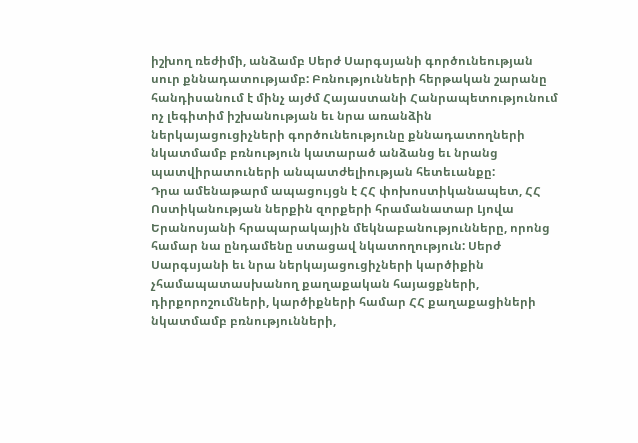իշխող ռեժիմի, անձամբ Սերժ Սարգսյանի գործունեության սուր քննադատությամբ: Բռնությունների հերթական շարանը հանդիսանում է մինչ այժմ Հայաստանի Հանրապետությունում ոչ լեգիտիմ իշխանության եւ նրա առանձին ներկայացուցիչների գործունեությունը քննադատողների նկատմամբ բռնություն կատարած անձանց եւ նրանց պատվիրատուների անպատժելիության հետեւանքը:
Դրա ամենաթարմ ապացույցն է ՀՀ փոխոստիկանապետ, ՀՀ Ոստիկանության ներքին զորքերի հրամանատար Լյովա Երանոսյանի հրապարակային մեկնաբանությունները, որոնց համար նա ընդամենը ստացավ նկատողություն: Սերժ Սարգսյանի եւ նրա ներկայացուցիչների կարծիքին չհամապատասխանող քաղաքական հայացքների, դիրքորոշումների, կարծիքների համար ՀՀ քաղաքացիների նկատմամբ բռնությունների,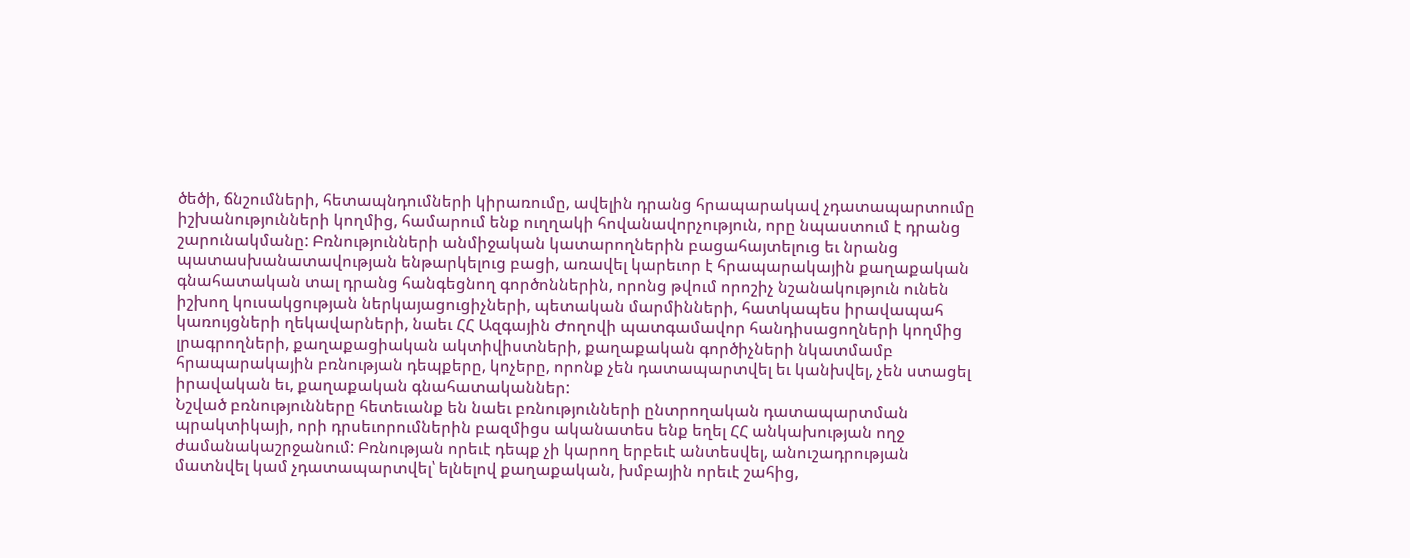ծեծի, ճնշումների, հետապնդումների կիրառումը, ավելին դրանց հրապարակավ չդատապարտումը իշխանությունների կողմից, համարում ենք ուղղակի հովանավորչություն, որը նպաստում է դրանց շարունակմանը: Բռնությունների անմիջական կատարողներին բացահայտելուց եւ նրանց պատասխանատավության ենթարկելուց բացի, առավել կարեւոր է հրապարակային քաղաքական գնահատական տալ դրանց հանգեցնող գործոններին, որոնց թվում որոշիչ նշանակություն ունեն իշխող կուսակցության ներկայացուցիչների, պետական մարմինների, հատկապես իրավապահ կառույցների ղեկավարների, նաեւ ՀՀ Ազգային Ժողովի պատգամավոր հանդիսացողների կողմից լրագրողների, քաղաքացիական ակտիվիստների, քաղաքական գործիչների նկատմամբ հրապարակային բռնության դեպքերը, կոչերը, որոնք չեն դատապարտվել եւ կանխվել, չեն ստացել իրավական եւ, քաղաքական գնահատականներ:
Նշված բռնությունները հետեւանք են նաեւ բռնությունների ընտրողական դատապարտման պրակտիկայի, որի դրսեւորումներին բազմիցս ականատես ենք եղել ՀՀ անկախության ողջ ժամանակաշրջանում: Բռնության որեւէ դեպք չի կարող երբեւէ անտեսվել, անուշադրության մատնվել կամ չդատապարտվել՝ ելնելով քաղաքական, խմբային որեւէ շահից,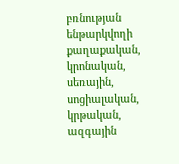բռնության ենթարկվողի քաղաքական, կրոնական, սեռային, սոցիալական, կրթական, ազգային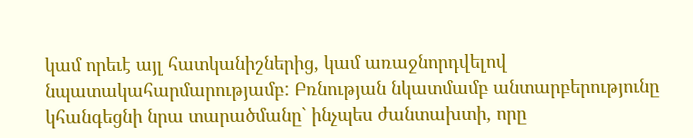կամ որեւէ այլ հատկանիշներից, կամ առաջնորդվելով նպատակահարմարությամբ: Բռնության նկատմամբ անտարբերությունը կհանգեցնի նրա տարածմանը` ինչպես ժանտախտի, որը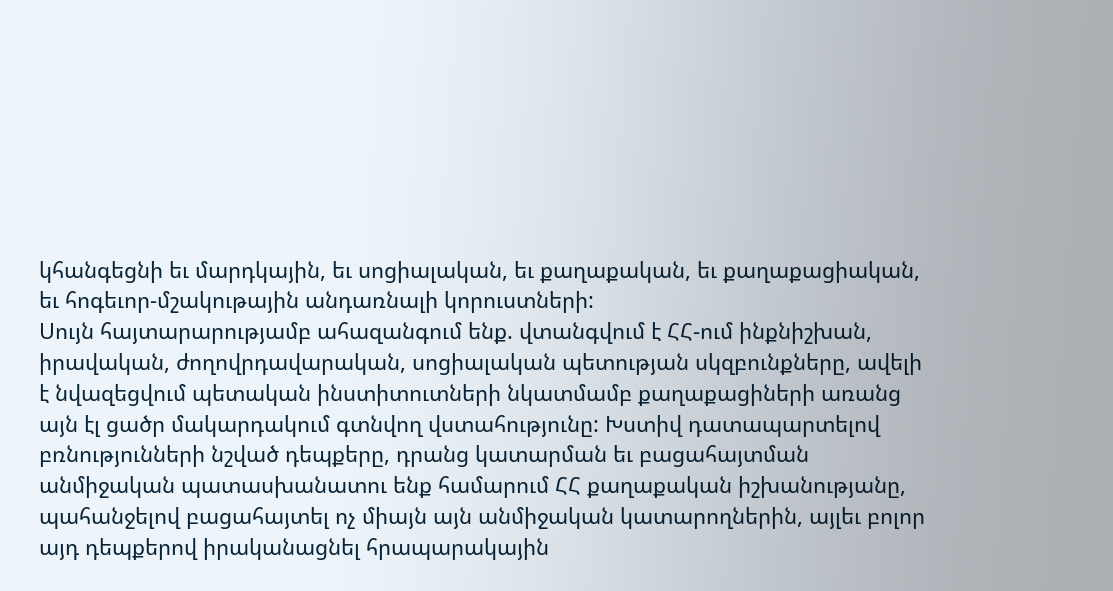կհանգեցնի եւ մարդկային, եւ սոցիալական, եւ քաղաքական, եւ քաղաքացիական, եւ հոգեւոր-մշակութային անդառնալի կորուստների:
Սույն հայտարարությամբ ահազանգում ենք. վտանգվում է ՀՀ-ում ինքնիշխան, իրավական, ժողովրդավարական, սոցիալական պետության սկզբունքները, ավելի է նվազեցվում պետական ինստիտուտների նկատմամբ քաղաքացիների առանց այն էլ ցածր մակարդակում գտնվող վստահությունը: Խստիվ դատապարտելով բռնությունների նշված դեպքերը, դրանց կատարման եւ բացահայտման անմիջական պատասխանատու ենք համարում ՀՀ քաղաքական իշխանությանը, պահանջելով բացահայտել ոչ միայն այն անմիջական կատարողներին, այլեւ բոլոր այդ դեպքերով իրականացնել հրապարակային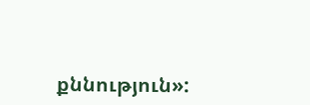քննություն»: